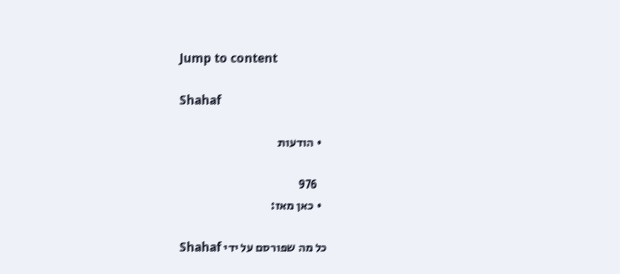Jump to content

Shahaf

  • הודעות

    976
  • כאן מאז:

כל מה שפורסם על ידי Shahaf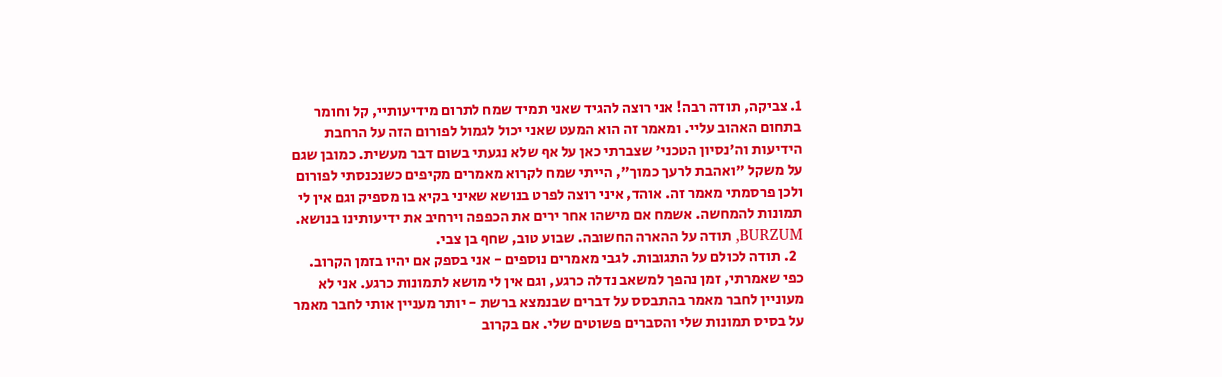1. צביקה, תודה רבה! אני רוצה להגיד שאני תמיד שמח לתרום מידיעותיי, קל וחומר בתחום האהוב עליי. ומאמר זה הוא המעט שאני יכול לגמול לפורום הזה על הרחבת הידיעות וה'נסיון הטכני' שצברתי כאן על אף שלא נגעתי בשום דבר מעשית. כמובן שגם על משקל "ואהבת לרעך כמוך", הייתי שמח לקרוא מאמרים מקיפים כשנכנסתי לפורום ולכן פרסמתי מאמר זה. אוהד, איני רוצה לפרט בנושא שאיני בקיא בו מספיק וגם אין לי תמונות להמחשה. אשמח אם מישהו אחר ירים את הכפפה וירחיב את ידיעותינו בנושא. BURZUM, תודה על ההארה החשובה. שבוע טוב, שחף בן צבי.
  2. תודה לכולם על התגובות. לגבי מאמרים נוספים - אני בספק אם יהיו בזמן הקרוב. כפי שאמרתי, זמן נהפך למשאב נדלה כרגע, וגם אין לי מושא לתמונות כרגע. אני לא מעוניין לחבר מאמר בהתבסס על דברים שבנמצא ברשת - יותר מעניין אותי לחבר מאמר על בסיס תמונות שלי והסברים פשוטים שלי. אם בקרוב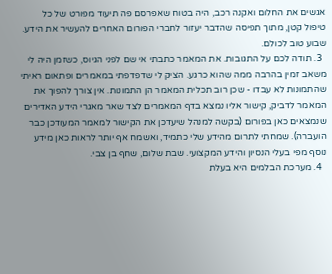אגשים את החלום ואקנה רכב, היה בטוח שאפרסם פה תיעוד מפורט של כל טיפול קטן, מתוך תפיסה שהדבר יעזור לחברי הפורום האחרים להעשיר את הידע. שבוע טוב לכולם.
  3. תודה לכם על התגובות. את המאמר כתבתי אי שם לפני הגיוס, כשזמן היה לי משאב זמין בהרבה ממה שהוא כרגע. הציק לי שדפדפתי במאמרים ופתאום ראיתי שהתמונות לא עבדו - שכן רוב תכלית המאמר הן התמונות. אין צורך להפוך את המאמר לדביק, קישור אליו נמצא בדף המאמרים לצד שאר מאגרי הידע האדירים שנמצאים כאן בפורום (בקשה למנהל שיעדכן את הקישור למאמר המעודכן כבר הועברה). שמחתי לתרום מהידע שלי כתמיד, ואשמח אף יותר לראות כאן מידע נוסף מפי בעלי הנסיון והידע המקצועי. שבת שלום, שחף בן צבי.
  4. מערכת הבלמים היא בעלת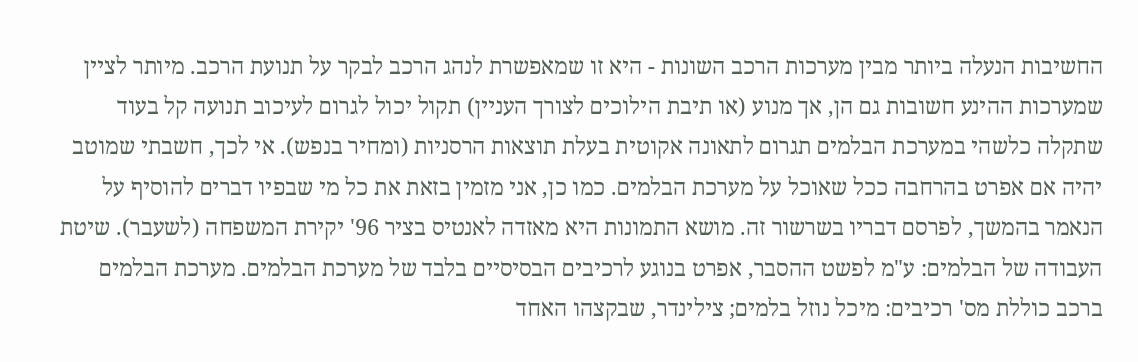החשיבות הנעלה ביותר מבין מערכות הרכב השונות - היא זו שמאפשרת לנהג הרכב לבקר על תנועת הרכב. מיותר לציין שמערכות ההינע חשובות גם הן, אך מנוע (או תיבת הילוכים לצורך העניין) תקול יכול לגרום לעיכוב תנועה קל בעוד שתקלה כלשהי במערכת הבלמים תגרום לתאונה אקוטית בעלת תוצאות הרסניות (ומחיר בנפש). אי לכך, חשבתי שמוטב יהיה אם אפרט בהרחבה ככל שאוכל על מערכת הבלמים. כמו כן, אני מזמין בזאת את כל מי שבפיו דברים להוסיף על הנאמר בהמשך, לפרסם דבריו בשרשור זה. מושא התמונות היא מאזדה לאנטיס בציר 96' יקירת המשפחה (לשעבר). שיטת העבודה של הבלמים: ע"מ לפשט ההסבר, אפרט בנוגע לרכיבים הבסיסיים בלבד של מערכת הבלמים. מערכת הבלמים ברכב כוללת מס' רכיבים: מיכל נוזל בלמים; צילינדר, שבקצהו האחד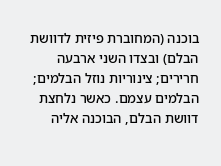בוכנה (המחוברת פיזית לדוושת הבלם) ובצדו השני ארבעה חרירים; צינוריות נוזל הבלמים; הבלמים עצמם. כאשר נלחצת דוושת הבלם, הבוכנה אליה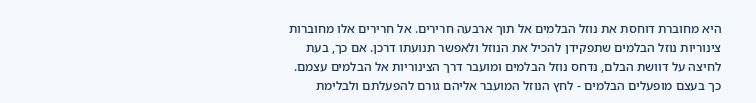היא מחוברת דוחסת את נוזל הבלמים אל תוך ארבעה חרירים. אל חרירים אלו מחוברות צינוריות נוזל הבלמים שתפקידן להכיל את הנוזל ולאפשר תנועתו דרכן. אם כך, בעת לחיצה על דוושת הבלם, נדחס נוזל הבלמים ומועבר דרך הצינוריות אל הבלמים עצמם. כך בעצם מופעלים הבלמים - לחץ הנוזל המועבר אליהם גורם להפעלתם ולבלימת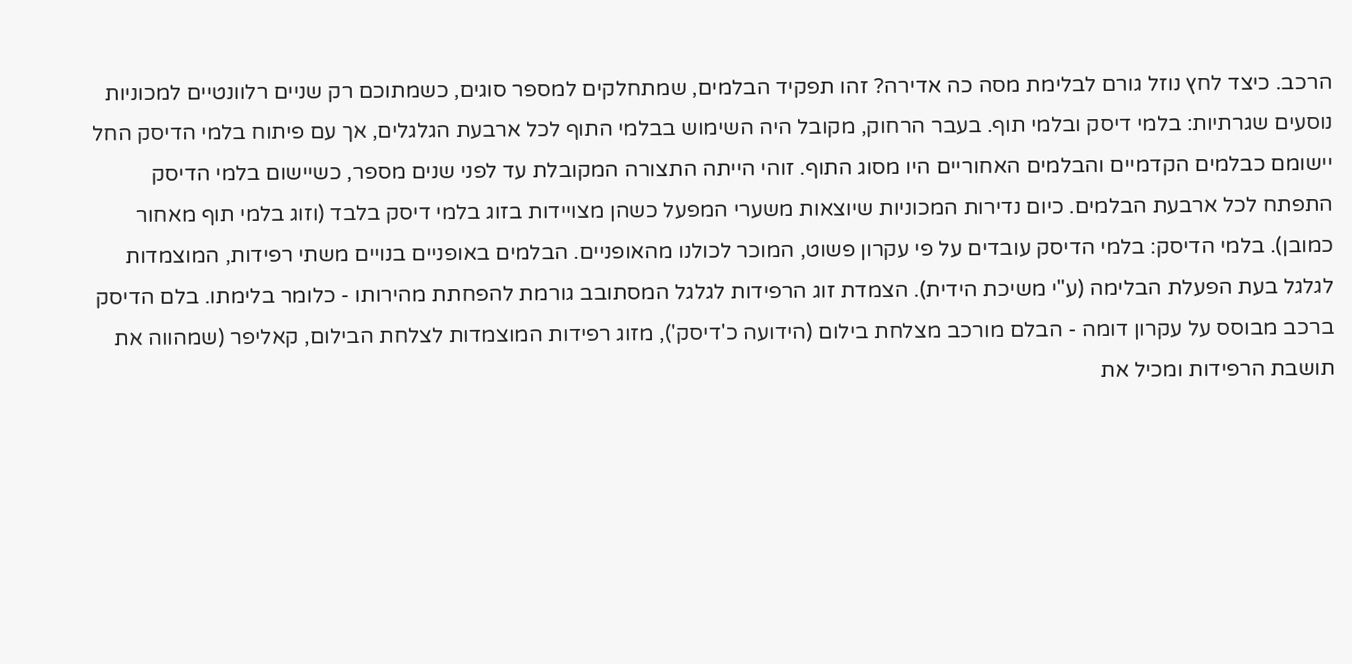הרכב. כיצד לחץ נוזל גורם לבלימת מסה כה אדירה? זהו תפקיד הבלמים, שמתחלקים למספר סוגים, כשמתוכם רק שניים רלוונטיים למכוניות נוסעים שגרתיות: בלמי דיסק ובלמי תוף. בעבר הרחוק, מקובל היה השימוש בבלמי התוף לכל ארבעת הגלגלים, אך עם פיתוח בלמי הדיסק החל יישומם כבלמים הקדמיים והבלמים האחוריים היו מסוג התוף. זוהי הייתה התצורה המקובלת עד לפני שנים מספר, כשיישום בלמי הדיסק התפתח לכל ארבעת הבלמים. כיום נדירות המכוניות שיוצאות משערי המפעל כשהן מצויידות בזוג בלמי דיסק בלבד (וזוג בלמי תוף מאחור כמובן). בלמי הדיסק: בלמי הדיסק עובדים על פי עקרון פשוט, המוכר לכולנו מהאופניים. הבלמים באופניים בנויים משתי רפידות, המוצמדות לגלגל בעת הפעלת הבלימה (ע"י משיכת הידית). הצמדת זוג הרפידות לגלגל המסתובב גורמת להפחתת מהירותו - כלומר בלימתו. בלם הדיסק ברכב מבוסס על עקרון דומה - הבלם מורכב מצלחת בילום (הידועה כ'דיסק'), מזוג רפידות המוצמדות לצלחת הבילום, קאליפר (שמהווה את תושבת הרפידות ומכיל את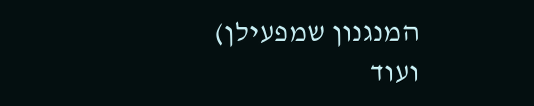המנגנון שמפעילן) ועוד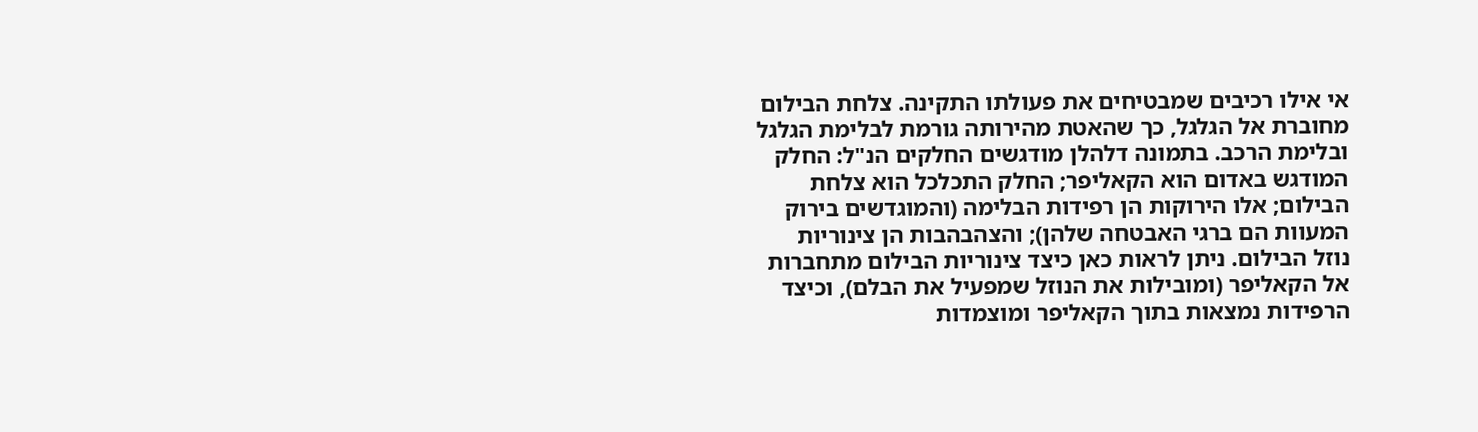אי אילו רכיבים שמבטיחים את פעולתו התקינה. צלחת הבילום מחוברת אל הגלגל, כך שהאטת מהירותה גורמת לבלימת הגלגל ובלימת הרכב. בתמונה דלהלן מודגשים החלקים הנ"ל: החלק המודגש באדום הוא הקאליפר; החלק התכלכל הוא צלחת הבילום; אלו הירוקות הן רפידות הבלימה (והמוגדשים בירוק המעוות הם ברגי האבטחה שלהן); והצהבהבות הן צינוריות נוזל הבילום. ניתן לראות כאן כיצד צינוריות הבילום מתחברות אל הקאליפר (ומובילות את הנוזל שמפעיל את הבלם), וכיצד הרפידות נמצאות בתוך הקאליפר ומוצמדות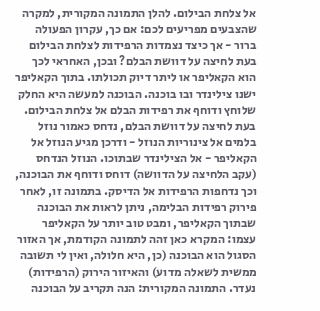אל צלחת הבילום. להלן התמונה המקורית, למקרה שהצבעים מפריעים לכם: אם כך, עקרון הפעולה ברור - אך כיצד נצמדות הרפידות לצלחת הבילום בעת לחיצה על דוושת הבלם? ובכן, האחראי לכך הוא הקאליפר או ליתר דיוק תכולתו. בתוך הקאליפר ישנו צילינדר ובו בוכנה. הבוכנה למעשה היא החלק שלוחץ ודוחף את רפידות הבלם אל צלחת הבילום. בעת לחיצה על דוושת הבלם, נדחס כאמור נוזל בלמים אל צינוריות הנוזל - ודרכן מגיע הנוזל אל הקאליפר - אל הצילינדר שבתוכו. הנוזל הנדחס (עקב הלחיצה על הדוושה) דוחס ודוחף את הבוכנה, וכך נדחפות הרפידות אל הדיסק. בתמונה זו, לאחר פירוק רפידות הבלימה, ניתן לראות את הבוכנה שבתוך הקאליפר, ומבט טוב יותר על הקאליפר עצמו: המקרא כאן זהה לתמונה הקודמת, אך האזור הסגול הוא הבוכנה (כן, היא חלולה, ואין לי תשובה ממשית לשאלה מדוע) והאיזור הירוק (הרפידות) נעדר. התמונה המקורית: הנה תקריב על הבוכנה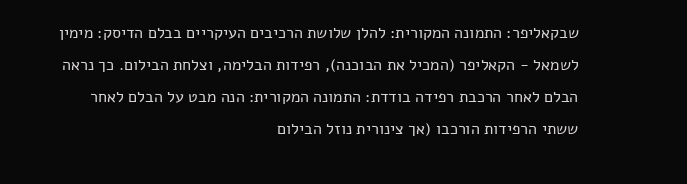שבקאליפר: התמונה המקורית: להלן שלושת הרכיבים העיקריים בבלם הדיסק: מימין לשמאל - הקאליפר (המכיל את הבוכנה), רפידות הבלימה, וצלחת הבילום. כך נראה הבלם לאחר הרכבת רפידה בודדת: התמונה המקורית: הנה מבט על הבלם לאחר ששתי הרפידות הורכבו (אך צינורית נוזל הבילום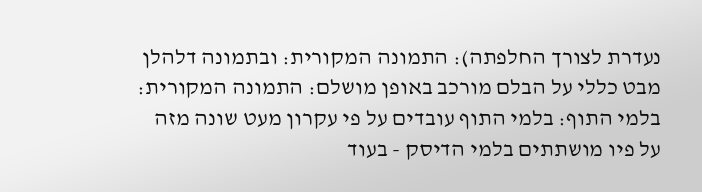נעדרת לצורך החלפתה): התמונה המקורית: ובתמונה דלהלן מבט כללי על הבלם מורכב באופן מושלם: התמונה המקורית: בלמי התוף: בלמי התוף עובדים על פי עקרון מעט שונה מזה על פיו מושתתים בלמי הדיסק - בעוד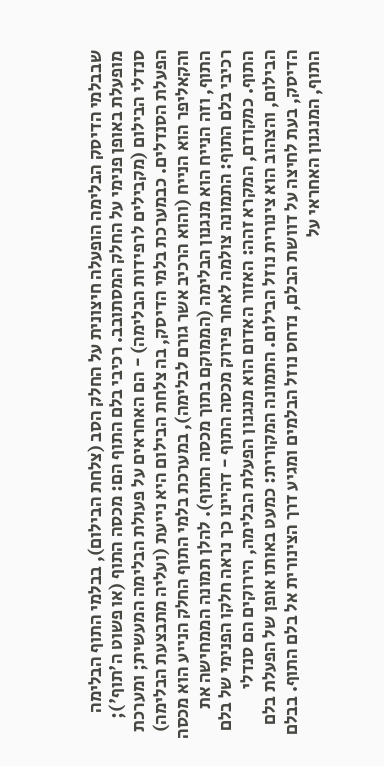שבבלמי הדיסק הבלימה הופעלה חיצונית על החלק הסב (צלחת הבילום), בבלמי התוף הבלימה מופעלת באופן פנימי על החלק המסתובב. רכיבי בלם התוף הם: מכסה התוף (או פשוט ה'תוף'); סנדלי הבילום (מקבילים לרפידות הבלימה) - הם האחראים על פעולת הבלימה המעשית; ומערכת הפעלת הסנדלים. כבמערכת בלמי הדיסק, בה צלחת הבילום היא נייעת (ועליה מתבצעת הבלימה) והקאליפר הוא הנייח (והוא הרכיב אשר גורם לבלימה), במערכת בלמי התוף החלק הנייע הוא מכסה התוף, וזה הנייח הוא מנגנון הבלימה (הממוקם בתוך מכסה התוף). להלן תמונה הממחישה את רכיבי בלם התוף: התמונה צולמה לאחר פירוק מכסה התוף - דהיינו כך נראה חלקו הפנימי של בלם התוף. כמקודם, המקרא זהה: האזור האדום הוא מנגנון הפעלת הבלימה, הירוקים הם סנדלי הבילום, והצהוב הוא צינורית נוזל הבילום. התמונה המקורית: כמעט באותו אופן של הפעלת בלם הדיסק, בעת לחיצה על דוושת הבלם, נדחס נוזל הבלמים ומגיע דרך הצינורית אל בלם התוף. בבלם התוף, המנגנון האחראי על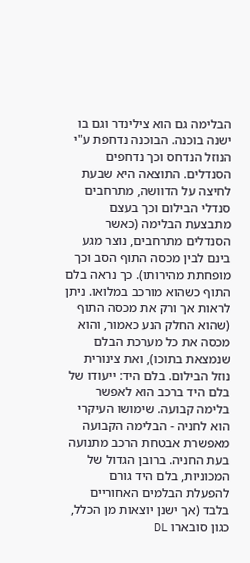הבלימה גם הוא צילינדר וגם בו ישנה בוכנה. הבוכנה נדחפת ע"י הנוזל הנדחס וכך נדחפים הסנדלים. התוצאה היא שבעת לחיצה על הדוושה, מתרחבים סנדלי הבילום וכך בעצם מתבצעת הבלימה (כאשר הסנדלים מתרחבים, נוצר מגע בינם לבין מכסה התוף הסב וכך מופחתת מהירותו). כך נראה בלם התוף כשהוא מורכב במלואו. ניתן לראות אך ורק את מכסה התוף (שהוא החלק הנע כאמור, והוא מכסה את כל מערכת הבלם שנמצאת בתוכו), ואת צינורית נוזל הבילום. בלם היד: ייעודו של בלם היד ברכב הוא לאפשר בלימה קבועה. שימושו העיקרי הוא לחניה - הבלימה הקבועה מאפשרת אבטחת הרכב מתנועה בעת החניה. ברובן הגדול של המכוניות, בלם היד גורם להפעלת הבלמים האחוריים בלבד (אך ישנן יוצאות מן הכלל, כגון סובארו DL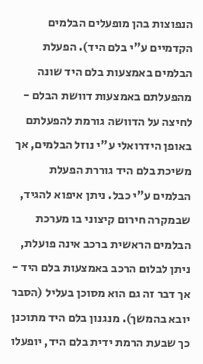הנפוצות בהן מופעלים הבלמים הקדמיים ע"י בלם היד). הפעלת הבלמים באמצעות בלם היד שונה מהפעלתם באמצעות דוושת הבלם - לחיצה על הדוושה גורמת להפעלתם באופן הידרואלי ע"י נוזל הבלמים, אך משיכת בלם היד גוררת הפעלת הבלמים ע"י כבל. ניתן איפוא להגיד, שבמקרה חירום קיצוני בו מערכת הבלמים הראשית ברכב אינה פועלת, ניתן לבלום הרכב באמצעות בלם היד - אך דבר זה גם הוא מסוכן בעליל (הסבר יובא בהמשך). מנגנון בלם היד מתוכנן כך שבעת הרמת ידית בלם היד, יופעלו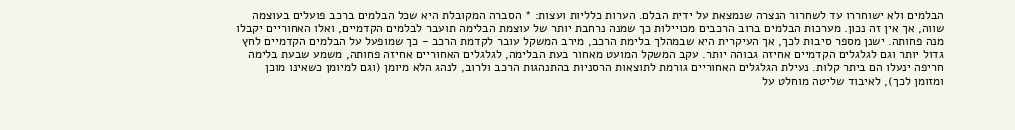הבלמים ולא ישוחררו עד לשחרור הנצרה שנמצאת על ידית הבלם. הערות כלליות ועצות: * הסברה המקובלת היא שכל הבלמים ברכב פועלים בעוצמה שווה, אך אין זה נכון. מערכות הבלמים ברוב הרכבים מכויילות כך שמנה נרחבת יותר של עוצמת הבלימה תועבר לבלמים הקדמיים, ואלו האחוריים יקבלו מנה פחותה. ישנן מספר סיבות לכך, אך העיקרית היא שבמהלך בלימת הרכב, מירב המשקל עובר לקדמת הרכב - כך שמופעל על הבלמים הקדמיים לחץ גדול יותר וגם לגלגלים הקדמיים אחיזה גבוהה יותר. עקב המשקל המועט מאחור בעת הבלימה, לגלגלים האחוריים אחיזה פחותה, משמע שבעת בלימה חריפה ינעלו הם ביתר קלות. נעילת הגלגלים האחוריים גורמת לתוצאות הרסניות בהתנהגות הרכב ולרוב, לנהג הלא מיומן (וגם למיומן כשאינו מוכן ומזומן לכך), לאיבוד שליטה מוחלט על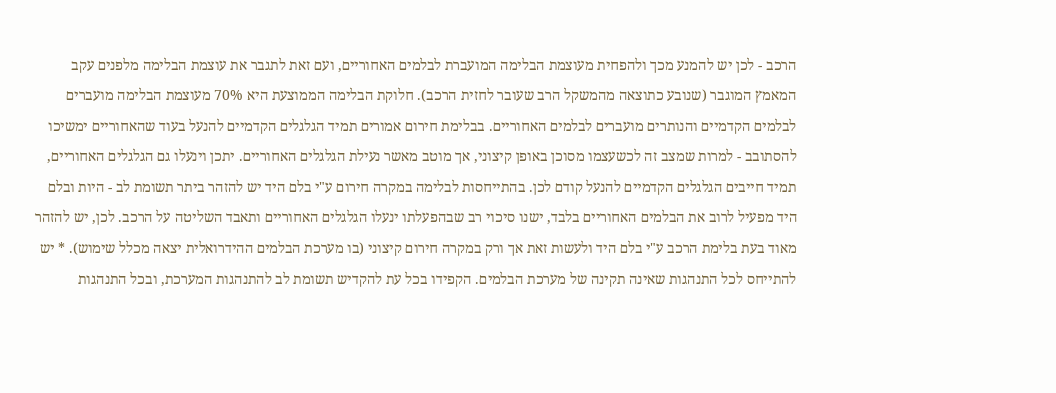הרכב - לכן יש להמנע מכך ולהפחית מעוצמת הבלימה המועברת לבלמים האחוריים, ועם זאת לתגבר את עוצמת הבלימה מלפנים עקב המאמץ המוגבר (שנובע כתוצאה מהמשקל הרב שעובר לחזית הרכב). חלוקת הבלימה הממוצעת היא 70% מעוצמת הבלימה מועברים לבלמים הקדמיים והנותרים מועברים לבלמים האחוריים. בבלימת חירום אמורים תמיד הגלגלים הקדמיים להנעל בעוד שהאחוריים ימשיכו להסתובב - למרות שמצב זה לכשעצמו מסוכן באופן קיצוני, אך מוטב מאשר נעילת הגלגלים האחוריים. יתכן וינעלו גם הגלגלים האחוריים, תמיד חייבים הגלגלים הקדמיים להנעל קודם לכן. בהתייחסות לבלימה במקרה חירום ע"י בלם היד יש להזהר ביתר תשומת לב - היות ובלם היד מפעיל לרוב את הבלמים האחוריים בלבד, ישנו סיכוי רב שבהפעלתו ינעלו הגלגלים האחוריים ותאבד השליטה על הרכב. לכן, יש להזהר מאוד בעת בלימת הרכב ע"י בלם היד ולעשות זאת אך ורק במקרה חירום קיצוני (בו מערכת הבלמים ההידרואלית יצאה מכלל שימוש). * יש להתייחס לכל התנהגות שאינה תקינה של מערכת הבלמים. הקפידו בכל עת להקדיש תשומת לב להתנהגות המערכת, ובכל התנהגות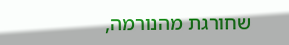שחורגת מהנורמה,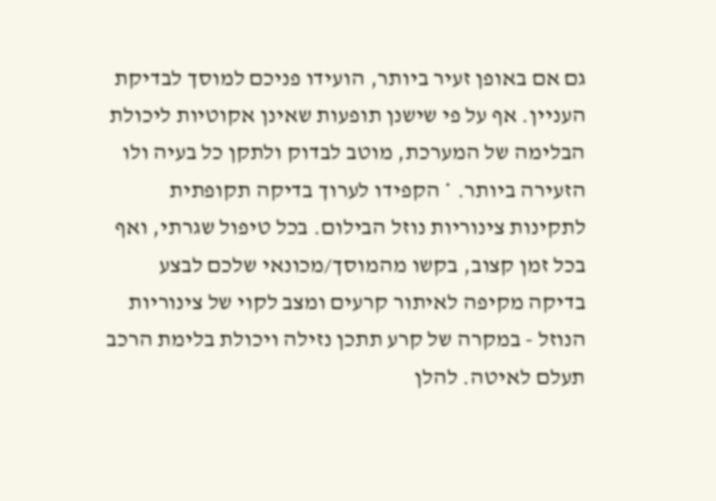גם אם באופן זעיר ביותר, הועידו פניכם למוסך לבדיקת העניין. אף על פי שישנן תופעות שאינן אקוטיות ליכולת הבלימה של המערכת, מוטב לבדוק ולתקן כל בעיה ולו הזעירה ביותר. * הקפידו לערוך בדיקה תקופתית לתקינות צינוריות נוזל הבילום. בכל טיפול שגרתי, ואף בכל זמן קצוב, בקשו מהמוסך/מכונאי שלכם לבצע בדיקה מקיפה לאיתור קרעים ומצב לקוי של צינוריות הנוזל - במקרה של קרע תתכן נזילה ויכולת בלימת הרכב תעלם לאיטה. להלן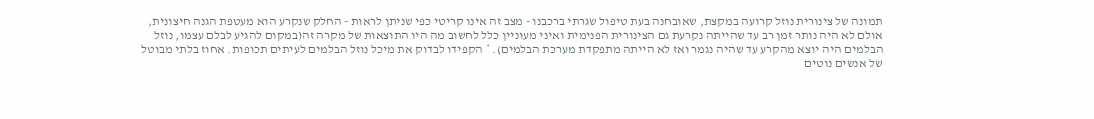תמונה של צינורית נוזל קרועה במקצת, שאובחנה בעת טיפול שגרתי ברכבנו - מצב זה אינו קריטי כפי שניתן לראות - החלק שנקרע הוא מעטפת הגנה חיצונית, אולם לא היה נותר זמן רב עד שהייתה נקרעת גם הצינורית הפנימית ואיני מעוניין כלל לחשוב מה היו התוצאות של מקרה זה(במקום להגיע לבלם עצמו, נוזל הבלמים היה יוצא מהקרע עד שהיה נגמר ואז לא הייתה מתפקדת מערכת הבלמים). * הקפידו לבדוק את מיכל נוזל הבלמים לעיתים תכופות. אחוז בלתי מבוטל של אנשים נוטים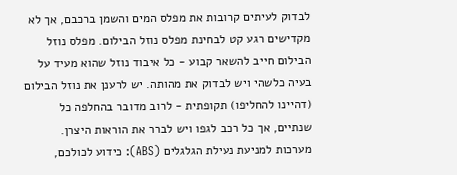לבדוק לעיתים קרובות את מפלס המים והשמן ברכבם, אך לא מקדישים רגע קט לבחינת מפלס נוזל הבילום. מפלס נוזל הבילום חייב להשאר קבוע - כל איבוד נוזל שהוא מעיד על בעיה כלשהי ויש לבדוק את מהותה. יש לרענן את נוזל הבילום (דהיינו להחליפו) תקופתית - לרוב מדובר בהחלפה כל שנתיים, אך כל רכב לגפו ויש לברר את הוראות היצרן. מערכות למניעת נעילת הגלגלים (ABS): כידוע לכולכם,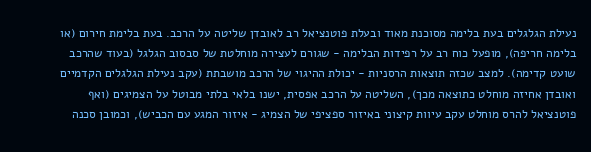נעילת הגלגלים בעת בלימה מסוכנת מאוד ובעלת פוטנציאל רב לאובדן שליטה על הרכב. בעת בלימת חירום (או בלימה חריפה), מופעל כוח רב על רפידות הבלימה - שגורם לעצירה מוחלטת של סבסוב הגלגל (בעוד שהרכב שועט קדימה). למצב שכזה תוצאות הרסניות - יכולת ההיגוי של הרכב מושבתת (עקב נעילת הגלגלים הקדמיים ואובדן אחיזה מוחלט כתוצאה מכך), השליטה על הרכב אפסית, ישנו בלאי בלתי מבוטל על הצמיגים (ואף פוטנציאל להרס מוחלט עקב עיוות קיצוני באיזור ספציפי של הצמיג - איזור המגע עם הכביש), וכמובן סכנה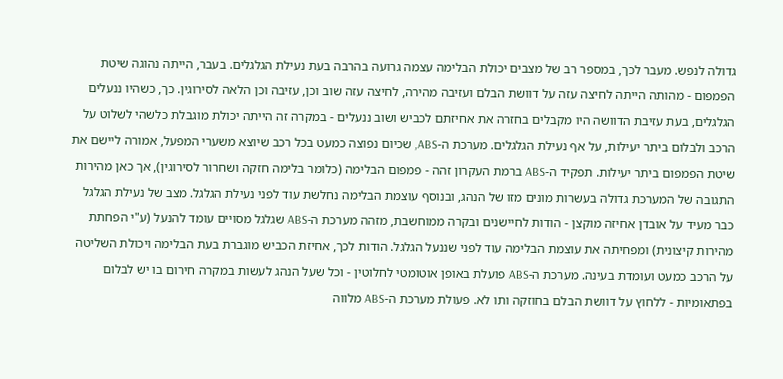גדולה לנפש. מעבר לכך, במספר רב של מצבים יכולת הבלימה עצמה גרועה בהרבה בעת נעילת הגלגלים. בעבר, הייתה נהוגה שיטת הפמפום - מהותה הייתה לחיצה עזה על דוושת הבלם ועזיבה מהירה, לחיצה עזה שוב וכן, עזיבה וכן הלאה לסירוגין. כך, כשהיו ננעלים הגלגלים, בעת עזיבת הדוושה היו מקבלים בחזרה את אחיזתם לכביש ושוב ננעלים - במקרה זה הייתה יכולת מוגבלת כלשהי לשלוט על הרכב ולבלום ביתר יעילות, על אף נעילת הגלגלים. מערכת ה-ABS, שכיום נפוצה כמעט בכל רכב שיוצא משערי המפעל, אמורה ליישם את שיטת הפמפום ביתר יעילות. תפקיד ה-ABS ברמת העקרון זהה - פמפום הבלימה (כלומר בלימה חזקה ושחרור לסירוגין), אך כאן מהירות התגובה של המערכת גדולה בעשרות מונים מזו של הנהג, ובנוסף עוצמת הבלימה נחלשת עוד לפני נעילת הגלגל. מצב של נעילת הגלגל כבר מעיד על אובדן אחיזה מוקצן - הודות לחיישנים ובקרה ממוחשבת, מזהה מערכת ה-ABS שגלגל מסויים עומד להנעל (ע"י הפחתת מהירות קיצונית) ומפחיתה את עוצמת הבלימה עוד לפני שננעל הגלגל. הודות לכך, אחיזת הכביש מוגברת בעת הבלימה ויכולת השליטה על הרכב כמעט ועומדת בעינה. מערכת ה-ABS פועלת באופן אוטומטי לחלוטין - וכל שעל הנהג לעשות במקרה חירום בו יש לבלום בפתאומיות - ללחוץ על דוושת הבלם בחוזקה ותו לא. פעולת מערכת ה-ABS מלווה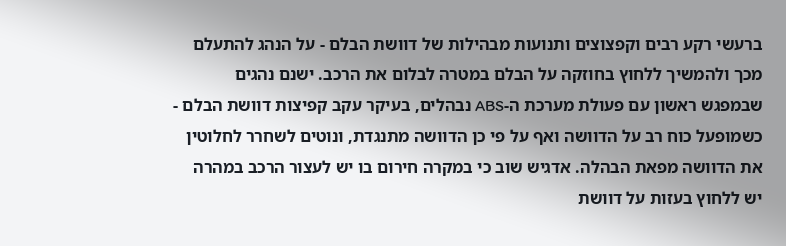ברעשי רקע רבים וקפצוצים ותנועות מבהילות של דוושת הבלם - על הנהג להתעלם מכך ולהמשיך ללחוץ בחוזקה על הבלם במטרה לבלום את הרכב. ישנם נהגים שבמפגש ראשון עם פעולת מערכת ה-ABS נבהלים, בעיקר עקב קפיצות דוושת הבלם - כשמופעל כוח רב על הדוושה ואף על פי כן הדוושה מתנגדת, ונוטים לשחרר לחלוטין את הדוושה מפאת הבהלה. אדגיש שוב כי במקרה חירום בו יש לעצור הרכב במהרה יש ללחוץ בעזות על דוושת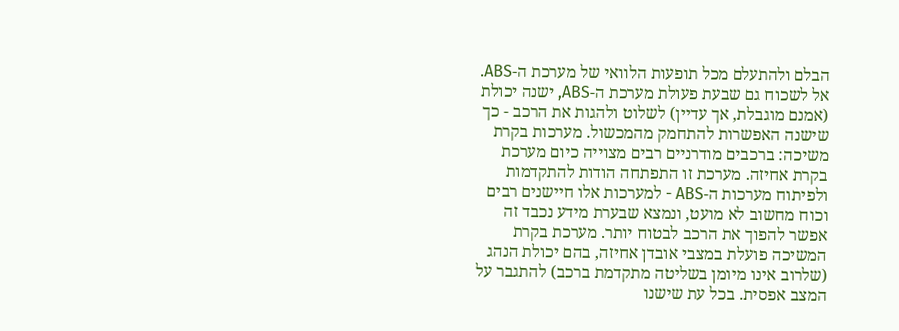הבלם ולהתעלם מכל תופעות הלוואי של מערכת ה-ABS. אל לשכוח גם שבעת פעולת מערכת ה-ABS, ישנה יכולת (אמנם מוגבלת, אך עדיין) לשלוט ולהגות את הרכב - כך שישנה האפשרות להתחמק מהמכשול. מערכות בקרת משיכה: ברכבים מודרניים רבים מצוייה כיום מערכת בקרת אחיזה. מערכת זו התפתחה הודות להתקדמות ולפיתוח מערכות ה-ABS - למערכות אלו חיישנים רבים וכוח מחשוב לא מועט, ונמצא שבערת מידע נכבד זה אפשר להפוך את הרכב לבטוח יותר. מערכת בקרת המשיכה פועלת במצבי אובדן אחיזה, בהם יכולת הנהג (שלרוב אינו מיומן בשליטה מתקדמת ברכב) להתגבר על המצב אפסית. בכל עת שישנו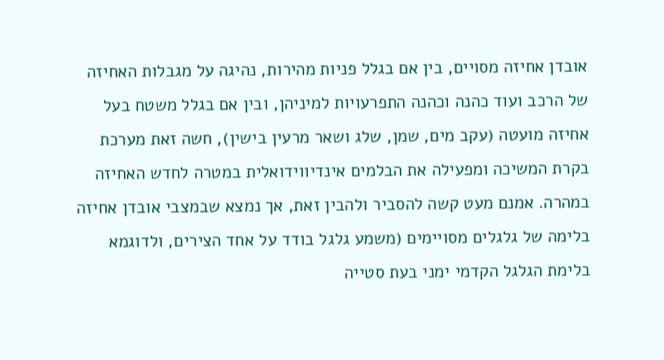אובדן אחיזה מסויים, בין אם בגלל פניות מהירות, נהיגה על מגבלות האחיזה של הרכב ועוד כהנה וכהנה התפרעויות למיניהן, ובין אם בגלל משטח בעל אחיזה מועטה (עקב מים, שמן, שלג ושאר מרעין בישין), חשה זאת מערכת בקרת המשיכה ומפעילה את הבלמים אינדיווידואלית במטרה לחדש האחיזה במהרה. אמנם מעט קשה להסביר ולהבין זאת, אך נמצא שבמצבי אובדן אחיזה בלימה של גלגלים מסויימים (משמע גלגל בודד על אחד הצירים, ולדוגמא בלימת הגלגל הקדמי ימני בעת סטייה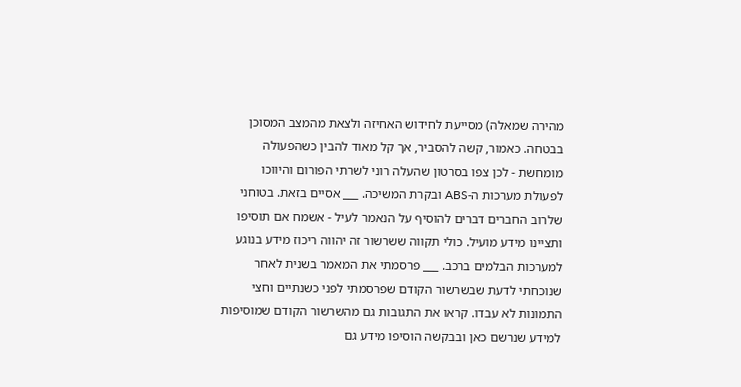מהירה שמאלה) מסייעת לחידוש האחיזה ולצאת מהמצב המסוכן בבטחה. כאמור, קשה להסביר, אך קל מאוד להבין כשהפעולה מומחשת - לכן צפו בסרטון שהעלה רוני לשרתי הפורום והיווכו לפעולת מערכות ה-ABS ובקרת המשיכה. ___ אסיים בזאת. בטוחני שלרוב החברים דברים להוסיף על הנאמר לעיל - אשמח אם תוסיפו ותציינו מידע מועיל. כולי תקווה ששרשור זה יהווה ריכוז מידע בנוגע למערכות הבלמים ברכב. ___ פרסמתי את המאמר בשנית לאחר שנוכחתי לדעת שבשרשור הקודם שפרסמתי לפני כשנתיים וחצי התמונות לא עבדו. קראו את התגובות גם מהשרשור הקודם שמוסיפות למידע שנרשם כאן ובבקשה הוסיפו מידע גם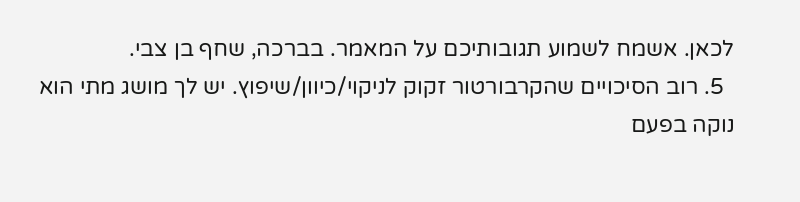לכאן. אשמח לשמוע תגובותיכם על המאמר. בברכה, שחף בן צבי.
  5. רוב הסיכויים שהקרבורטור זקוק לניקוי/כיוון/שיפוץ. יש לך מושג מתי הוא נוקה בפעם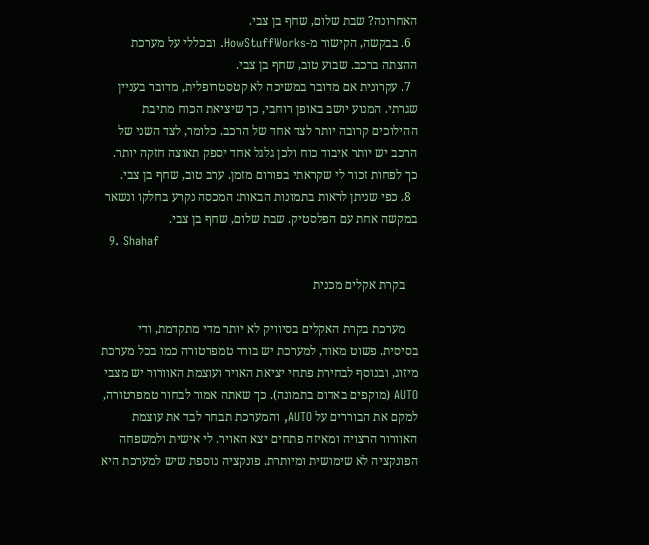האחרונה? שבת שלום, שחף בן צבי.
  6. בבקשה, הקישור מ-HowStuffWorks. ובכללי על מערכת ההצתה ברכב. שבוע טוב, שחף בן צבי.
  7. עקרונית אם מדובר במשיכה לא קטסטרופלית, מדובר בעניין שגרתי. המנוע יושב באופן רוחבי, כך שיציאת הכוח מתיבת ההילוכים קרובה יותר לצד אחד של הרכב. כלומר, לצד השני של הרכב יש יותר איבוד כוח ולכן גלגל אחד יספק תאוצה חזקה יותר. כך לפחות זכור לי שקראתי בפורום מזמן. ערב טוב, שחף בן צבי.
  8. כפי שניתן לראות בתמונות הבאות: המכסה נקרע בחלקו ונשאר במקשה אחת עם הפלסטיק. שבת שלום, שחף בן צבי.
  9. Shahaf

    בקרת אקלים מכנית

    מערכת בקרת האקלים בסיוויק לא יותר מדי מתקדמת, ודי בסיסית. פשוט מאוד, למערכת יש בורר טמפרטורה כמו בכל מערכת מיזוג, ובנוסף לבחירת פתחי יציאת האויר ועוצמת האוורור יש מצבי AUTO (מוקפים באדום בתמונה). כך שאתה אמור לבחור טמפרטורה, למקם את הבוררים על AUTO, והמערכת תבחר לבד את עוצמת האוורור הרצויה ומאיזה פתחים יצא האויר. לי אישית ולמשפחה הפונקציה לא שימושית ומיותרת. פונקציה נוספת שיש למערכת היא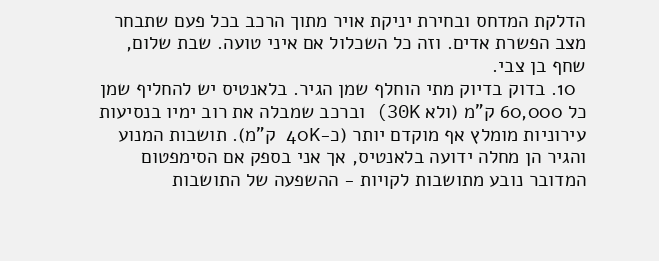הדלקת המדחס ובחירת יניקת אויר מתוך הרכב בכל פעם שתבחר מצב הפשרת אדים. וזה כל השכלול אם איני טועה. שבת שלום, שחף בן צבי.
  10. בדוק בדיוק מתי הוחלף שמן הגיר. בלאנטיס יש להחליף שמן כל 60,000 ק"מ (ולא 30K) וברכב שמבלה את רוב ימיו בנסיעות עירוניות מומלץ אף מוקדם יותר (כ-40K ק"מ). תושבות המנוע והגיר הן מחלה ידועה בלאנטיס, אך אני בספק אם הסימפטום המדובר נובע מתושבות לקויות - ההשפעה של התושבות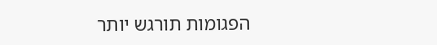הפגומות תורגש יותר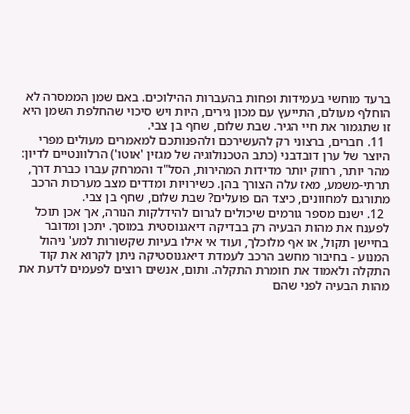ברעד מוחשי בעמידות ופחות בהעברות ההילוכים. באם שמן הממסרה לא הוחלף מעולם, התייעץ עם מכון גירים, היות ויש סיכוי שהחלפת השמן היא זו שתגמור את חיי הגיר. שבת שלום, שחף בן צבי.
  11. חברים, ברצוני רק להעשירכם ולהפנותכם למאמרים מעולים מפרי היוצר של ערן דובדבני (כתב הטכנולוגיה של מגזין 'אוטו') הרלוונטיים לדיון: מהר יותר, רחוק יותר מדידות המהירות, הסל"ד והמרחק עברו כברת דרך, תרתי-משמע, מאז עלה הצורך בהן. כשירויות ומדדים מצב מערכות הרכב מתורגם למחוונים, כיצד הם פועלים? שבת שלום, שחף בן צבי.
  12. ישנם מספר גורמים שיכולים לגרום להידלקות הנורה, אך אכן תוכל לפענח את מהות הבעיה רק בבדיקה דיאגנוסטית במוסך. יתכן ומדובר בחיישן תקול, או אף מלוכלך, ועוד אי אילו בעיות שקשורות למע' ניהול המנוע - בחיבור מחשב הרכב לעמדת דיאגנוסטיקה ניתן לקרוא את קוד התקלה ולאמוד את חומרת התקלה. ותום, אנשים רוצים לפעמים לדעת את מהות הבעיה לפני שהם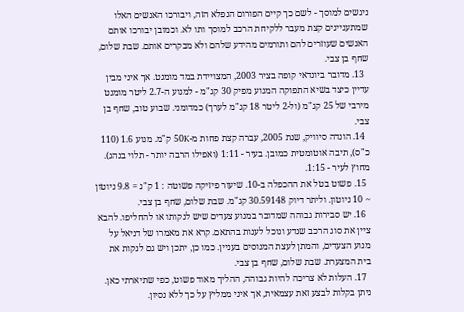ניגשים למוסך - לשם כך קיים הפורום הנפלא הזה, ויבורכו האנשים האלו שמתעניינים קצת מעבר ללקיחת הרכב למוסך ותו לא. וכמובן יבורכו אותם האנשים שעוזרים להם ותורמים מהידע שלהם ולא מבקרים אותם. שבת שלום, שחף בן צבי.
  13. מדובר ביונדאי קופה בציר 2003, המצויידת במד מומנט. אך איני מבין עדיין כיצד בשיא התפוקה המנוע מפיק 30 קג"מ - למנוע ה-2.7 ליטר מומנט מירבי של 25 קג"מ (ול-2 ליטר 18 קג"מ לערך) כמדומני. שבוע טוב, שחף בן צבי.
  14. הונדה סיוויק, שנת 2005, עברה קצת פחות מ-50K ק"מ. מנוע 1.6 (110 כ"ס), תיבה אוטומטית כמובן. בעיר - 1:11 (ואפילו הרבה יותר - תלוי בנהג). מחוץ לעיר - 1:15.
  15. פשוט בטל את ההכפלה ב-10. שיעור פיזיקה פשוטה : 1 ק"ג = 9.8 ניוטון ~ 10 ניוטון. וליתר דיוק 30.59148 קג"מ. שבת שלום, שחף בן צבי.
  16. יש סבירות גבוהה שמדובר במנוע צעדים שיש לנקותו או להחליפו. להבא ציין את סוג הרכב שנדע ונוכל לענות בהתאם. קרא את מאמרו של דניאל על מנוע הצעדים, והמתן לעצת המנוסים בעניין. כמו כן, יתכן ויש גם לנקות את בית המצערת. שבת שלום, שחף בן צבי.
  17. העלות לא צריכה להיות גבוהה, ההליך מאוד פשוט, כפי שתיארתי כאן. ניתן בקלות לבצע זאת עצמאית, אך איני ממליץ על כך ללא נסיון.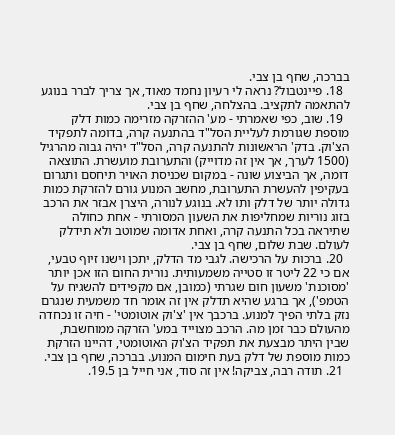בברכה, שחף בן צבי.
  18. פיינטבול? נראה לי רעיון נחמד מאוד, אך צריך לברר בנוגע להתאמה לתקציב. בהצלחה, שחף בן צבי.
  19. שוב, כפי שאמרתי - מע' ההזרקה מזרימה כמות דלק מוספת שגורמת לעליית הסל"ד בהתנעה קרה, בדומה לתפקיד הצ'וק. בדק' הראשונות להתנעה קרה, הסל"ד יהיה גבוה מהרגיל (1500 לערך, אך אין זה מדוייק) והתערובת מועשרת. התוצאה דומה, אך הביצוע שונה - במקום שכניסת האויר תיחסם ותגרום בעקיפין להעשרת התערובת, מחשב המנוע גורם להזרקת כמות גדולה יותר של דלק ותו לא. בנוגע לנורה, היצרן אבזר את הרכב בזוג נוריות שמחליפות את השעון המסורתי - אחת כחולה שתיראה בכל התנעה קרה, ואחת אדומה שמוטב ולא תידלק לעולם. שבת שלום, שחף בן צבי.
  20. ברכות על הרכישה. לגבי מד הדלק, יתכן וישנו זיוף טבעי, אם כי 22 ליטר זו סטייה משמעותית. נורית החום הזו אכן יותר 'מסוכנת' משעון חום שגרתי (כמובן, אם מקפידים להשגיח על הטמפ'), אך ברגע שהיא תדלק אין זה אומר חד משמעית שנגרם נזק בלתי הפיך למנוע. ברכבך אין 'צ'וק אוטומטי' - חיה זו נכחדה מהעולם כבר זמן מה. הרכב מצוייד במע' הזרקה ממוחשבת, שבין היתר מבצעת את תפקיד הצ'וק האוטומטי, דהיינו הזרקת כמות מוספת של דלק בעת חימום המנוע. בברכה, שחף בן צבי.
  21. תודה רבה, צביקה! אין זה סוד, אני חייל בן 19.5.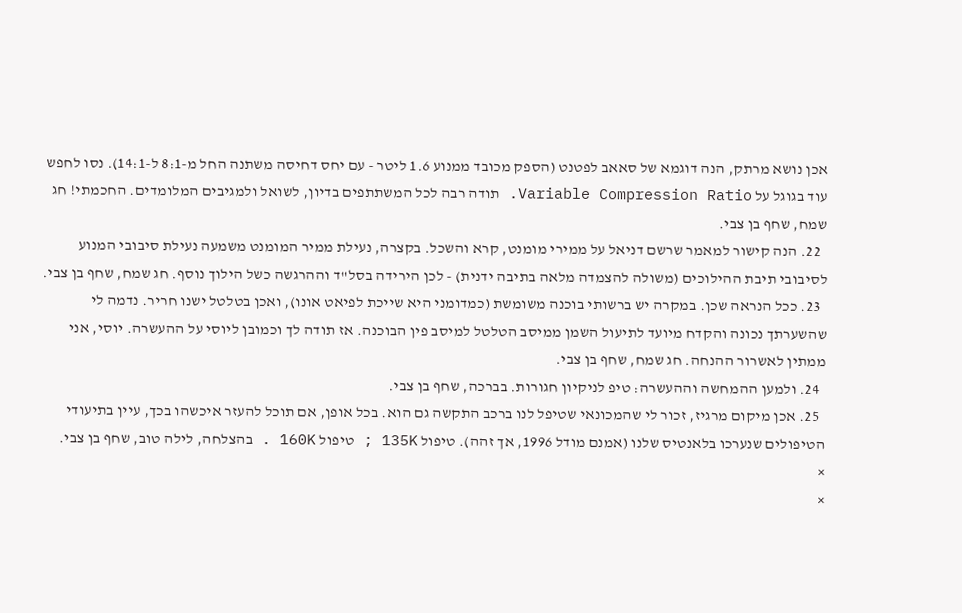אכן נושא מרתק, הנה דוגמא של סאאב לפטנט (הספק מכובד ממנוע 1.6 ליטר - עם יחס דחיסה משתנה החל מ-8:1 ל-14:1). נסו לחפש עוד בגוגל על Variable Compression Ratio. תודה רבה לכל המשתתפים בדיון, לשואל ולמגיבים המלומדים. החכמתי! חג שמח, שחף בן צבי.
  22. הנה קישור למאמר שרשם דניאל על ממירי מומנט, קרא והשכל. בקצרה, נעילת ממיר המומנט משמעה נעילת סיבובי המנוע לסיבובי תיבת ההילוכים (משולה להצמדה מלאה בתיבה ידנית) - לכן הירידה בסל"ד וההרגשה כשל הילוך נוסף. חג שמח, שחף בן צבי.
  23. ככל הנראה שכן. במקרה יש ברשותי בוכנה משומשת (כמדומני היא שייכת לפיאט אונו), ואכן בטלטל ישנו חריר. נדמה לי שהשערתך נכונה והקדח מיועד לתיעול השמן ממיסב הטלטל למיסב פין הבוכנה. אז תודה לך וכמובן ליוסי על ההעשרה. יוסי, אני ממתין לאשרור ההנחה. חג שמח, שחף בן צבי.
  24. ולמען ההמחשה וההעשרה: טיפ לניקיון חגורות. בברכה, שחף בן צבי.
  25. אכן מיקום מרגיז, זכור לי שהמכונאי שטיפל לנו ברכב התקשה גם הוא. בכל אופן, אם תוכל להעזר איכשהו בכך, עיין בתיעודי הטיפולים שנערכו בלאנטיס שלנו (אמנם מודל 1996, אך זהה). טיפול 135K ; טיפול 160K . בהצלחה, לילה טוב, שחף בן צבי.
×
×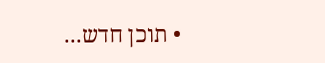• תוכן חדש...